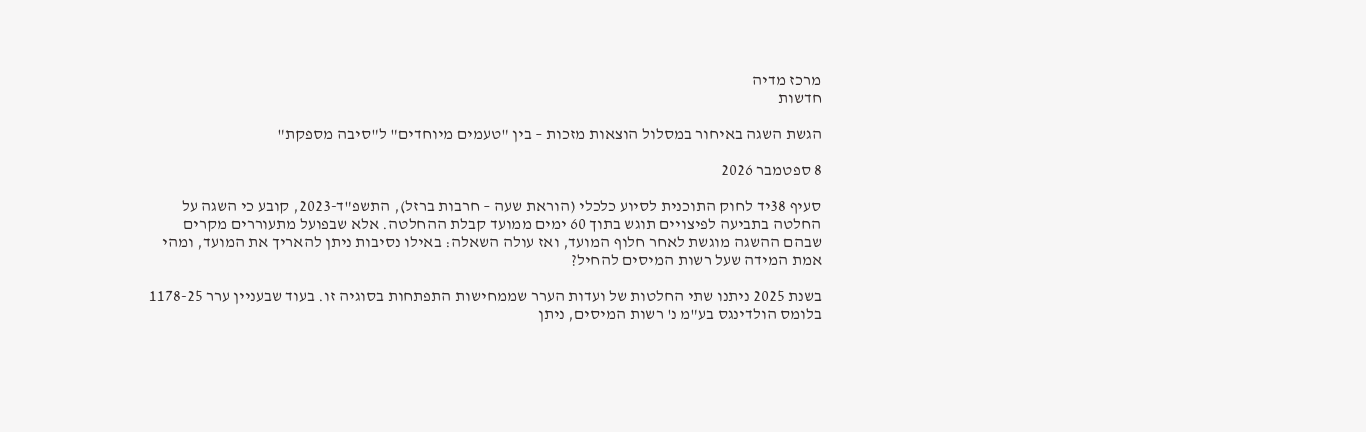מרכז מדיה
חדשות

הגשת השגה באיחור במסלול הוצאות מזכות – בין "טעמים מיוחדים" ל"סיבה מספקת"

8 ספטמבר 2026

סעיף 38יד לחוק התוכנית לסיוע כלכלי (הוראת שעה – חרבות ברזל), התשפ"ד-2023, קובע כי השגה על החלטה בתביעה לפיצויים תוגש בתוך 60 ימים ממועד קבלת ההחלטה. אלא שבפועל מתעוררים מקרים שבהם ההשגה מוגשת לאחר חלוף המועד, ואז עולה השאלה: באילו נסיבות ניתן להאריך את המועד, ומהי אמת המידה שעל רשות המיסים להחיל?

בשנת 2025 ניתנו שתי החלטות של ועדות הערר שממחישות התפתחות בסוגיה זו. בעוד שבעניין ערר 1178-25 בלומס הולדינגס בע"מ נ' רשות המיסים, ניתן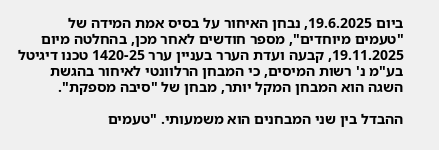ביום 19.6.2025, נבחן האיחור על בסיס אמת המידה של "טעמים מיוחדים", מספר חודשים לאחר מכן, בהחלטה מיום 19.11.2025, קבעה ועדת הערר בעניין ערר 1420-25 טכנו דיגיטל בע"מ נ' רשות המיסים, כי המבחן הרלוונטי לאיחור בהגשת השגה הוא המבחן המקל יותר, מבחן של "סיבה מספקת".

ההבדל בין שני המבחנים הוא משמעותי. "טעמים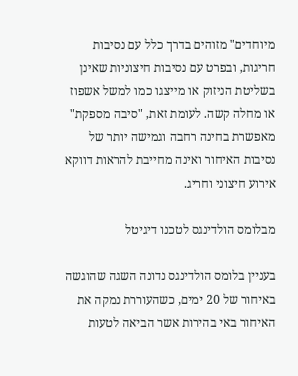מיוחדים" מזוהים בדרך כלל עם נסיבות חריגות, ובפרט עם נסיבות חיצוניות שאינן בשליטת הניזוק או מייצגו כמו למשל אשפוז או מחלה קשה. לעומת זאת, "סיבה מספקת" מאפשרת בחינה רחבה וגמישה יותר של נסיבות האיחור ואינה מחייבת להראות דווקא אירוע חיצוני וחריג.

מבלומס הולדינגס לטכנו דיגיטל

בעניין בלומס הולדינגס נדונה השגה שהוגשה באיחור של 20 ימים, כשהעוררת נמקה את האיחור באי בהירות אשר הביאה לטעות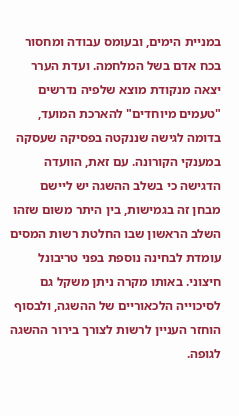במניית הימים, ובעומס עבודה ומחסור בכח אדם בשל המלחמה. ועדת הערר יצאה מנקודת מוצא שלפיה נדרשים "טעמים מיוחדים" להארכת המועד, בדומה לגישה שננקטה בפסיקה שעסקה במענקי הקורונה. עם זאת, הוועדה הדגישה כי בשלב ההשגה יש ליישם מבחן זה בגמישות, בין היתר משום שזהו השלב הראשון שבו החלטת רשות המסים עומדת לבחינה נוספת בפני טריבונל חיצוני. באותו מקרה ניתן משקל גם לסיכוייה הלכאוריים של ההשגה, ולבסוף הוחזר העניין לרשות לצורך בירור ההשגה לגופה.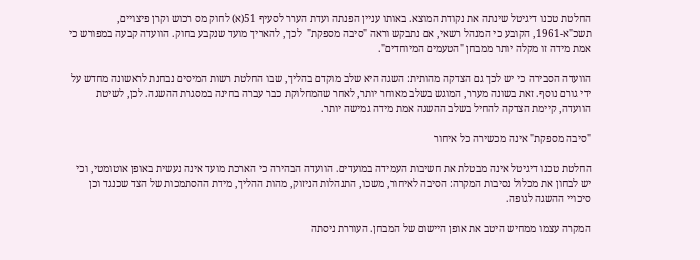החלטת טכנו דיגיטל שינתה את נקודת המוצא. באותו עניין הפנתה ועדת הערר לסעיף 51(א) לחוק מס רכוש וקרן פיצויים, תשכ"א-1961, הקובע כי המנהל רשאי, אם נתבקש וראה "סיבה מספקת"  לכך, להאריך מועד שנקבע בחוק. הוועדה קבעה במפורש כי אמת מידה זו מקלה יותר ממבחן "הטעמים המיוחדים".

הוועדה הסבירה כי יש לכך גם הצדקה מהותית: השגה היא שלב מוקדם בהליך, שבו החלטת רשות המיסים נבחנת לראשונה מחדש על ידי גורם נוסף. זאת בשונה מערר, המוגש בשלב מאוחר יותר, לאחר שהמחלוקת כבר עברה בחינה במסגרת ההשגה. לכן, לשיטת הוועדה, קיימת הצדקה להחיל בשלב ההשגה אמת מידה גמישה יותר.

"סיבה מספקת" אינה מכשירה כל איחור

החלטת טכנו דיגיטל אינה מבטלת את חשיבות העמידה במועדים. הוועדה הבהירה כי הארכת מועד אינה נעשית באופן אוטומטי, וכי יש לבחון את מכלול נסיבות המקרה: הסיבה לאיחור, משכו, התנהלות הניזוק, מהות ההליך, מידת ההסתמכות של הצד שכנגד וכן סיכויי ההשגה לגופה.

המקרה עצמו ממחיש היטב את אופן היישום של המבחן. העוררת ניסתה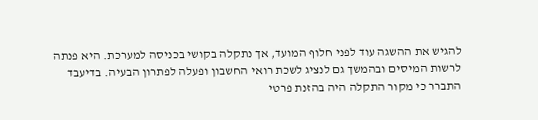להגיש את ההשגה עוד לפני חלוף המועד, אך נתקלה בקושי בכניסה למערכת. היא פנתה לרשות המיסים ובהמשך גם לנציג לשכת רואי החשבון ופעלה לפתרון הבעיה. בדיעבד התברר כי מקור התקלה היה בהזנת פרטי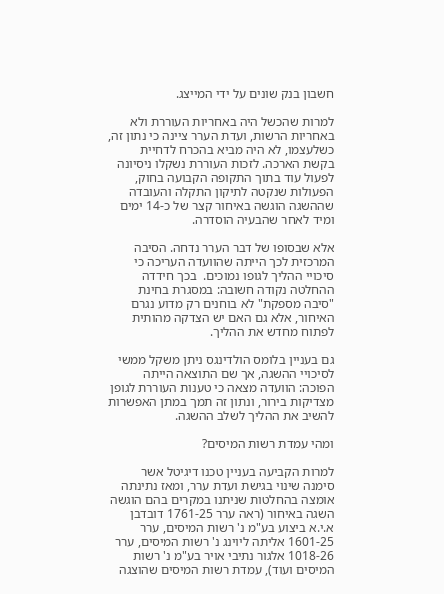חשבון בנק שונים על ידי המייצג.

למרות שהכשל היה באחריות העוררת ולא באחריות הרשות, ועדת הערר ציינה כי נתון זה, כשלעצמו, לא היה מביא בהכרח לדחיית בקשת הארכה. לזכות העוררת נשקלו ניסיונה לפעול עוד בתוך התקופה הקבועה בחוק, הפעולות שנקטה לתיקון התקלה והעובדה שההשגה הוגשה באיחור קצר של כ-14 ימים ומיד לאחר שהבעיה הוסדרה.

אלא שבסופו של דבר הערר נדחה. הסיבה המרכזית לכך הייתה שהוועדה העריכה כי סיכויי ההליך לגופו נמוכים.  בכך חידדה ההחלטה נקודה חשובה: במסגרת בחינת "סיבה מספקת" לא בוחנים רק מדוע נגרם האיחור, אלא גם האם יש הצדקה מהותית לפתוח מחדש את ההליך.

גם בעניין בלומס הולדינגס ניתן משקל ממשי לסיכויי ההשגה, אך שם התוצאה הייתה הפוכה: הוועדה מצאה כי טענות העוררת לגופן מצדיקות בירור, ונתון זה תמך במתן האפשרות להשיב את ההליך לשלב ההשגה.

ומהי עמדת רשות המיסים?

למרות הקביעה בעניין טכנו דיגיטל אשר סימנה שינוי בגישת ועדת ערר, ומאז נתינתה אומצה בהחלטות שניתנו במקרים בהם הוגשה השגה באיחור (ראה ערר 1761-25 דובדבן א.י.א ביצוע בע"מ נ' רשות המיסים, ערר 1601-25 אליתה ליוינג נ' רשות המיסים, ערר 1018-26 אלגור נתיבי אויר בע"מ נ' רשות המיסים ועוד), עמדת רשות המיסים שהוצגה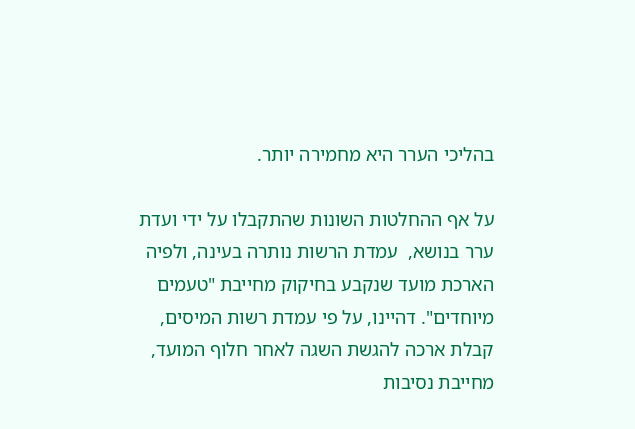בהליכי הערר היא מחמירה יותר.

על אף ההחלטות השונות שהתקבלו על ידי ועדת ערר בנושא,  עמדת הרשות נותרה בעינה, ולפיה הארכת מועד שנקבע בחיקוק מחייבת "טעמים מיוחדים". דהיינו, על פי עמדת רשות המיסים, קבלת ארכה להגשת השגה לאחר חלוף המועד, מחייבת נסיבות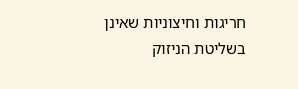חריגות וחיצוניות שאינן בשליטת הניזוק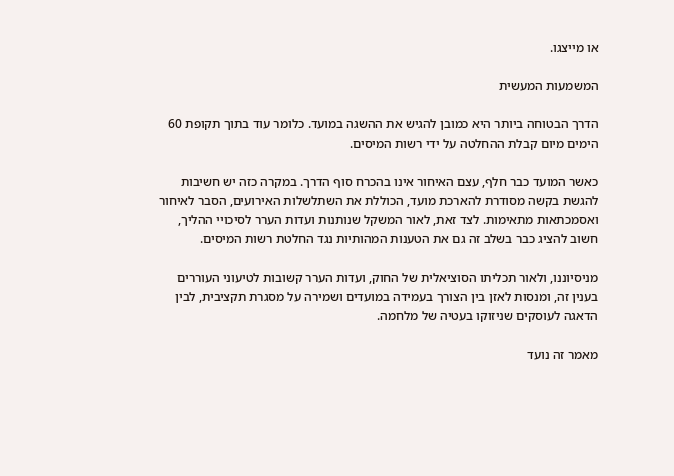או מייצגו.

המשמעות המעשית

הדרך הבטוחה ביותר היא כמובן להגיש את ההשגה במועד. כלומר עוד בתוך תקופת 60 הימים מיום קבלת ההחלטה על ידי רשות המיסים.

כאשר המועד כבר חלף, עצם האיחור אינו בהכרח סוף הדרך. במקרה כזה יש חשיבות להגשת בקשה מסודרת להארכת מועד, הכוללת את השתלשלות האירועים, הסבר לאיחור ואסמכתאות מתאימות. לצד זאת, לאור המשקל שנותנות ועדות הערר לסיכויי ההליך, חשוב להציג כבר בשלב זה גם את הטענות המהותיות נגד החלטת רשות המיסים.

מניסיוננו, ולאור תכליתו הסוציאלית של החוק, ועדות הערר קשובות לטיעוני העוררים בענין זה, ומנסות לאזן בין הצורך בעמידה במועדים ושמירה על מסגרת תקציבית, לבין הדאגה לעוסקים שניזוקו בעטיה של מלחמה.

מאמר זה נועד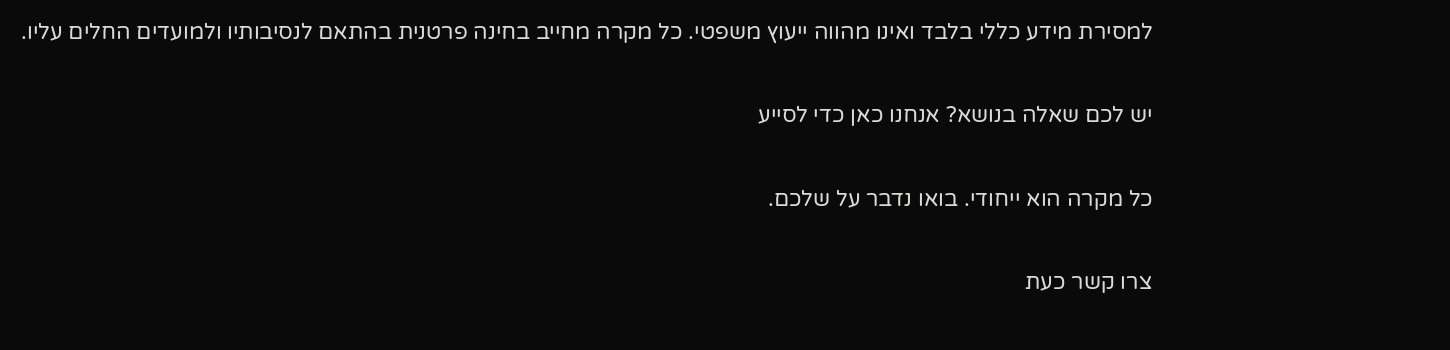למסירת מידע כללי בלבד ואינו מהווה ייעוץ משפטי. כל מקרה מחייב בחינה פרטנית בהתאם לנסיבותיו ולמועדים החלים עליו.

יש לכם שאלה בנושא? אנחנו כאן כדי לסייע

כל מקרה הוא ייחודי. בואו נדבר על שלכם.

צרו קשר כעת